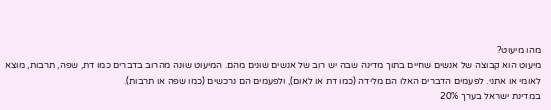מהו מיעוט?
מיעוט הוא קבוצה של אנשים שחיים בתוך מדינה שבה יש רוב של אנשים שונים מהם. המיעוט שונה מהרוב בדברים כמו דת, שפה, תרבות, מוצא לאומי או אתני. לפעמים הדברים האלו הם מלידה (כמו דת או לאום), ולפעמים הם נרכשים (כמו שפה או תרבות).
במדינת ישראל בערך 20%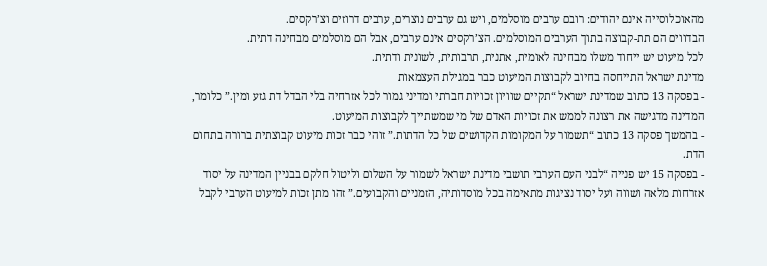מהאוכלוסייה אינם יהודים: רובם ערבים מוסלמים, ויש גם ערבים נוצרים, ערבים דרוזים וצ’רקסים.
הבדווים הם תת-קבוצה בתוך הערבים המוסלמים. הצ’רקסים אינם ערבים, אבל הם מוסלמים מבחינה דתית.
לכל מיעוט יש ייחוד משלו מבחינה לאומית, אתנית, תרבותית, לשונית ודתית.
מדינת ישראל התייחסה בחיוב לקבוצות המיעוט כבר במגילת העצמאות
- בפסקה 13 כתוב שמדינת ישראל “תקיים שוויון זכויות חברתי ומדיני גמור לכל אזרחיה בלי הבדל דת גזע ומין.” כלומר, המדינה מדגישה את רצונה לממש את זכויות האדם של מי שמשתייך לקבוצות המיעוט.
- בהמשך פסקה 13 כתוב “תשמור על המקומות הקדושים של כל הדתות.” זוהי כבר זכות מיעוט קבוצתית ברורה בתחום הדת.
- בפסקה 15 יש פנייה “לבני העם הערבי תושבי מדינת ישראל לשמור על השלום וליטול חלקם בבניין המדינה על יסוד אזרחות מלאה ושווה ועל יסוד נציגות מתאימה בכל מוסדותיה, הזמניים והקבועים.” זהו מתן זכות למיעוט הערבי לקבל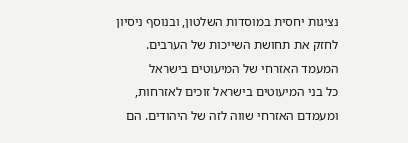נציגות יחסית במוסדות השלטון, ובנוסף ניסיון לחזק את תחושת השייכות של הערבים.
המעמד האזרחי של המיעוטים בישראל
כל בני המיעוטים בישראל זוכים לאזרחות, ומעמדם האזרחי שווה לזה של היהודים. הם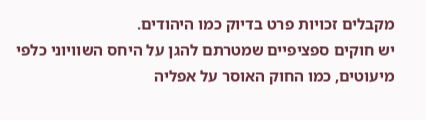מקבלים זכויות פרט בדיוק כמו היהודים.
יש חוקים ספציפיים שמטרתם להגן על היחס השוויוני כלפי מיעוטים, כמו החוק האוסר על אפליה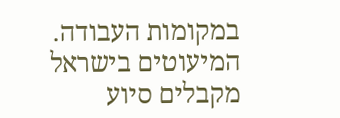במקומות העבודה. המיעוטים בישראל מקבלים סיוע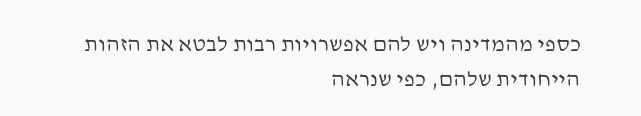כספי מהמדינה ויש להם אפשרויות רבות לבטא את הזהות הייחודית שלהם, כפי שנראה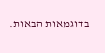בדוגמאות הבאות.